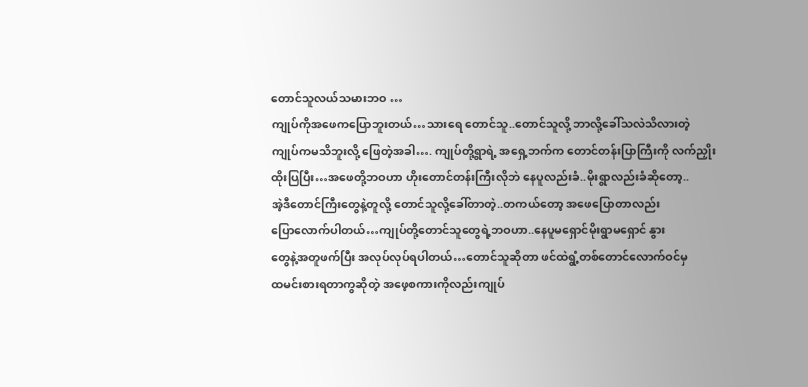တောင်သူလယ်သမားဘဝ …
ကျုပ်ကိုအဖေကပြောဘူးတယ်…သားရေ တောင်သူ..တောင်သူလို့ ဘာလို့ခေါ်သလဲသိလားတဲ့
ကျုပ်ကမသိဘူးလို့ ဖြေတဲ့အခါ…. ကျုပ်တို့ရွာရဲ့ အရှေ့ဘက်က တောင်တန်းပြာကြီးကို လက်ညှိုး
ထိုးပြပြီး…အဖေတို့ဘဝဟာ ဟိုးတောင်တန်းကြီးလိုဘဲ နေပူလည်းခံ..မိုးရွာလည်းခံဆိုတော့..
အဲ့ဒီတောင်ကြီးတွေနဲ့တူလို့ တောင်သူလို့ခေါ်တာတဲ့..တကယ်တော့ အဖေပြောတာလည်း
ပြောလောက်ပါတယ်…ကျုပ်တို့တောင်သူတွေရဲ့ဘဝဟာ..နေပူမရှောင်မိုးရွာမရှောင် နွား
တွေနဲ့အတူဖက်ပြီး အလုပ်လုပ်ရပါတယ်…တောင်သူဆိုတာ ဖင်ထဲရွံ့တစ်တောင်လောက်ဝင်မှ
ထမင်းစားရတာကွဆိုတဲ့ အဖေ့စကားကိုလည်းကျုပ်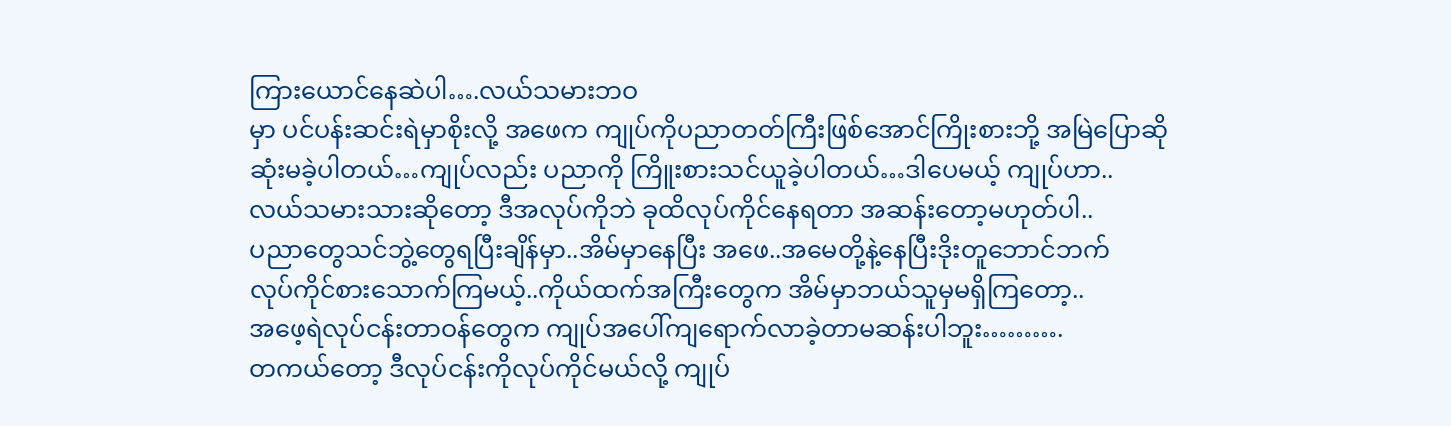ကြားယောင်နေဆဲပါ….လယ်သမားဘဝ
မှာ ပင်ပန်းဆင်းရဲမှာစိုးလို့ အဖေက ကျုပ်ကိုပညာတတ်ကြီးဖြစ်အောင်ကြိုးစားဘို့ အမြဲပြောဆို
ဆုံးမခဲ့ပါတယ်…ကျုပ်လည်း ပညာကို ကြိူးစားသင်ယူခဲ့ပါတယ်…ဒါပေမယ့် ကျုပ်ဟာ..
လယ်သမားသားဆိုတော့ ဒီအလုပ်ကိုဘဲ ခုထိလုပ်ကိုင်နေရတာ အဆန်းတော့မဟုတ်ပါ..
ပညာတွေသင်ဘွဲ့တွေရပြီးချိန်မှာ..အိမ်မှာနေပြီး အဖေ..အမေတို့နဲ့နေပြီးဒိုးတူဘောင်ဘက်
လုပ်ကိုင်စားသောက်ကြမယ့်..ကိုယ်ထက်အကြီးတွေက အိမ်မှာဘယ်သူမှမရှိကြတော့..
အဖေ့ရဲလုပ်ငန်းတာဝန်တွေက ကျုပ်အပေါ်ကျရောက်လာခဲ့တာမဆန်းပါဘူး……….
တကယ်တော့ ဒီလုပ်ငန်းကိုလုပ်ကိုင်မယ်လို့ ကျုပ်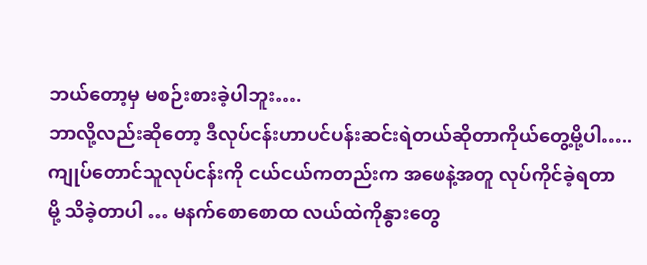ဘယ်တော့မှ မစဉ်းစားခဲ့ပါဘူး….
ဘာလို့လည်းဆိုတော့ ဒီလုပ်ငန်းဟာပင်ပန်းဆင်းရဲတယ်ဆိုတာကိုယ်တွေ့မို့ပါ…..
ကျုပ်တောင်သူလုပ်ငန်းကို ငယ်ငယ်ကတည်းက အဖေနဲ့အတူ လုပ်ကိုင်ခဲ့ရတာ
မို့ သိခဲ့တာပါ … မနက်စောစောထ လယ်ထဲကိုနွားတွေ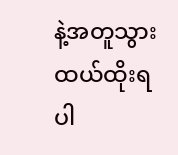နဲ့အတူသွား ထယ်ထိုးရ
ပါ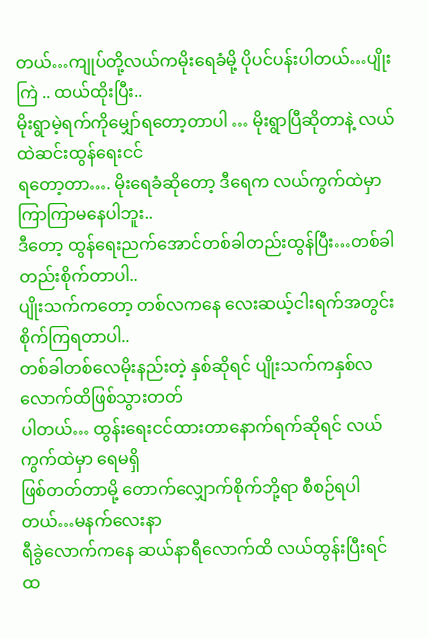တယ်…ကျုပ်တို့လယ်ကမိုးရေခံမို့ ပိုပင်ပန်းပါတယ်…ပျိုးကြဲ .. ထယ်ထိုးပြီး..
မိုးရွာမဲ့ရက်ကိုမျှော်ရတော့တာပါ … မိုးရွာပြီဆိုတာနဲ့ လယ်ထဲဆင်းထွန်ရေးငင်
ရတော့တာ…. မိုးရေခံဆိုတော့ ဒီရေက လယ်ကွက်ထဲမှာ ကြာကြာမနေပါဘူး..
ဒီတော့ ထွန်ရေးညက်အောင်တစ်ခါတည်းထွန်ပြီး…တစ်ခါတည်းစိုက်တာပါ..
ပျိုးသက်ကတော့ တစ်လကနေ လေးဆယ့်ငါးရက်အတွင်းစိုက်ကြရတာပါ..
တစ်ခါတစ်လေမိုးနည်းတဲ့ နှစ်ဆိုရင် ပျိုးသက်ကနှစ်လလောက်ထိဖြစ်သွားတတ်
ပါတယ်… ထွန်းရေးငင်ထားတာနောက်ရက်ဆိုရင် လယ်ကွက်ထဲမှာ ရေမရှိ
ဖြစ်တတ်တာမို့ တောက်လျှောက်စိုက်ဘို့ရာ စီစဉ်ရပါတယ်…မနက်လေးနာ
ရီခွဲလောက်ကနေ ဆယ်နာရီလောက်ထိ လယ်ထွန်းပြီးရင် ထ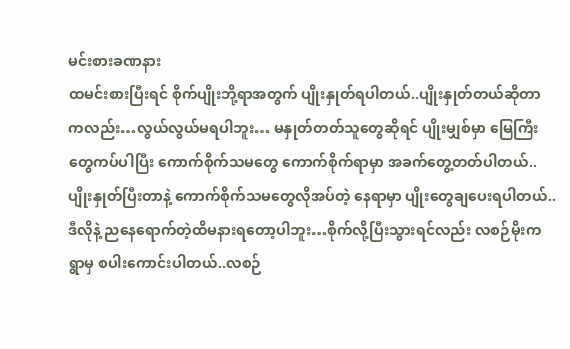မင်းစားခဏနား
ထမင်းစားပြီးရင် စိုက်ပျိုးဘို့ရာအတွက် ပျိုးနှုတ်ရပါတယ်..ပျိုးနှုတ်တယ်ဆိုတာ
ကလည်း…လွယ်လွယ်မရပါဘူး… မနှုတ်တတ်သူတွေဆိုရင် ပျိုးမျှစ်မှာ မြေကြီး
တွေကပ်ပါပြီး ကောက်စိုက်သမတွေ ကောက်စိုက်ရာမှာ အခက်တွေ့တတ်ပါတယ်..
ပျိုးနှုတ်ပြီးတာနဲ့ ကောက်စိုက်သမတွေလိုအပ်တဲ့ နေရာမှာ ပျိုးတွေချပေးရပါတယ်..
ဒီလိုနဲ့ ညနေရောက်တဲ့ထိမနားရတော့ပါဘူး…စိုက်လို့ပြီးသွားရင်လည်း လစဉ်မိုးက
ရွာမှ စပါးကောင်းပါတယ်..လစဉ်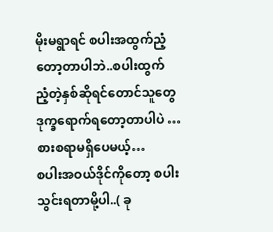မိုးမရွာရင် စပါးအထွက်ညံ့တော့တာပါဘဲ..စပါးထွက်
ညံ့တဲ့နှစ်ဆိုရင်တောင်သူတွေဒုက္ခရောက်ရတော့တာပါပဲ … စားစရာမရှိပေမယ့်…
စပါးအဝယ်ဒိုင်ကိုတော့ စပါးသွင်းရတာမို့ပါ..( ခု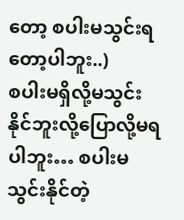တော့ စပါးမသွင်းရတော့ပါဘူး..)
စပါးမရှိလို့မသွင်းနိုင်ဘူးလို့ပြောလို့မရပါဘူး… စပါးမသွင်းနိုင်တဲ့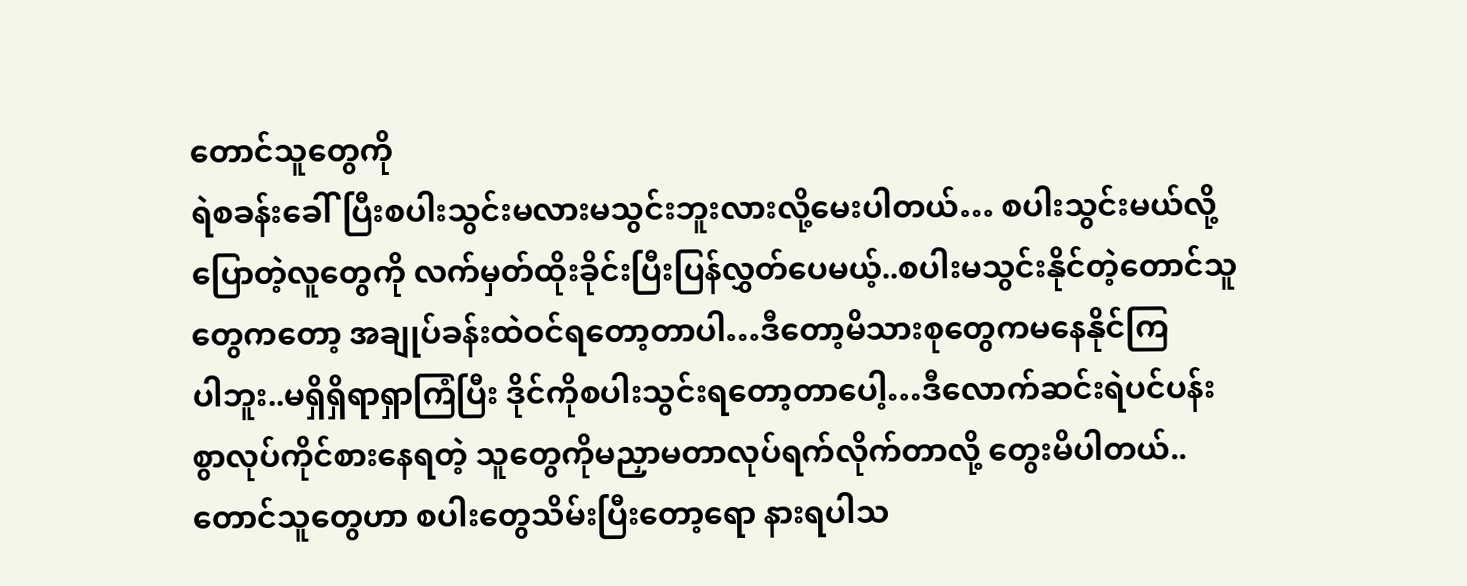တောင်သူတွေကို
ရဲစခန်းခေါ်ပြီးစပါးသွင်းမလားမသွင်းဘူးလားလို့မေးပါတယ်… စပါးသွင်းမယ်လို့
ပြောတဲ့လူတွေကို လက်မှတ်ထိုးခိုင်းပြီးပြန်လွှတ်ပေမယ့်..စပါးမသွင်းနိုင်တဲ့တောင်သူ
တွေကတော့ အချုပ်ခန်းထဲဝင်ရတော့တာပါ…ဒီတော့မိသားစုတွေကမနေနိုင်ကြ
ပါဘူး..မရှိရှိရာရှာကြံပြီး ဒိုင်ကိုစပါးသွင်းရတော့တာပေါ့…ဒီလောက်ဆင်းရဲပင်ပန်း
စွာလုပ်ကိုင်စားနေရတဲ့ သူတွေကိုမညှာမတာလုပ်ရက်လိုက်တာလို့ တွေးမိပါတယ်..
တောင်သူတွေဟာ စပါးတွေသိမ်းပြီးတော့ရော နားရပါသ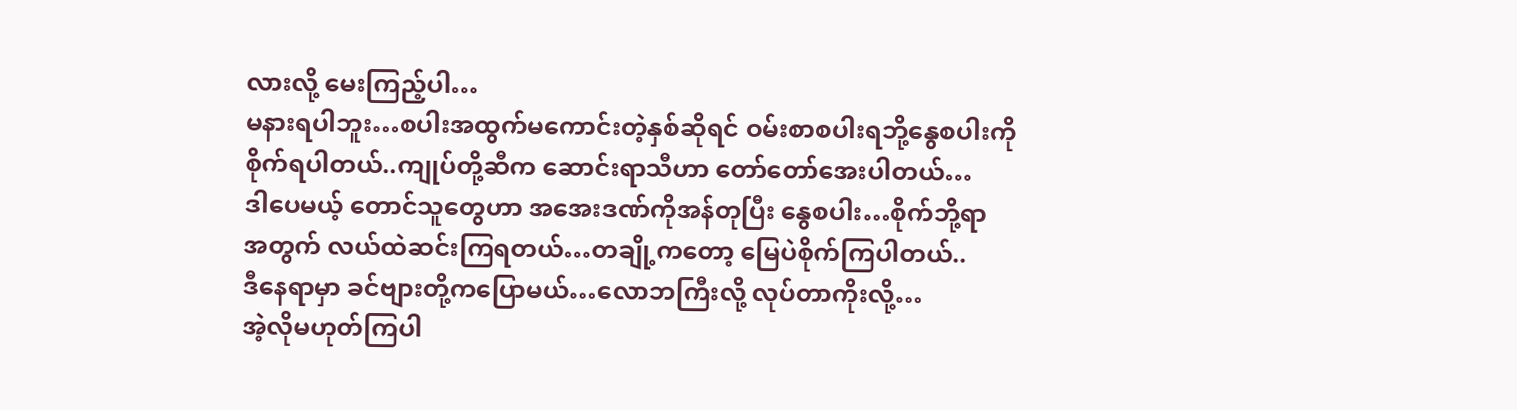လားလို့ မေးကြည့်ပါ…
မနားရပါဘူး…စပါးအထွက်မကောင်းတဲ့နှစ်ဆိုရင် ဝမ်းစာစပါးရဘို့နွေစပါးကို
စိုက်ရပါတယ်..ကျုပ်တို့ဆီက ဆောင်းရာသီဟာ တော်တော်အေးပါတယ်…
ဒါပေမယ့် တောင်သူတွေဟာ အအေးဒဏ်ကိုအန်တုပြီး နွေစပါး…စိုက်ဘို့ရာ
အတွက် လယ်ထဲဆင်းကြရတယ်…တချို့ကတော့ မြေပဲစိုက်ကြပါတယ်..
ဒီနေရာမှာ ခင်ဗျားတို့ကပြောမယ်…လောဘကြီးလို့ လုပ်တာကိုးလို့…
အဲ့လိုမဟုတ်ကြပါ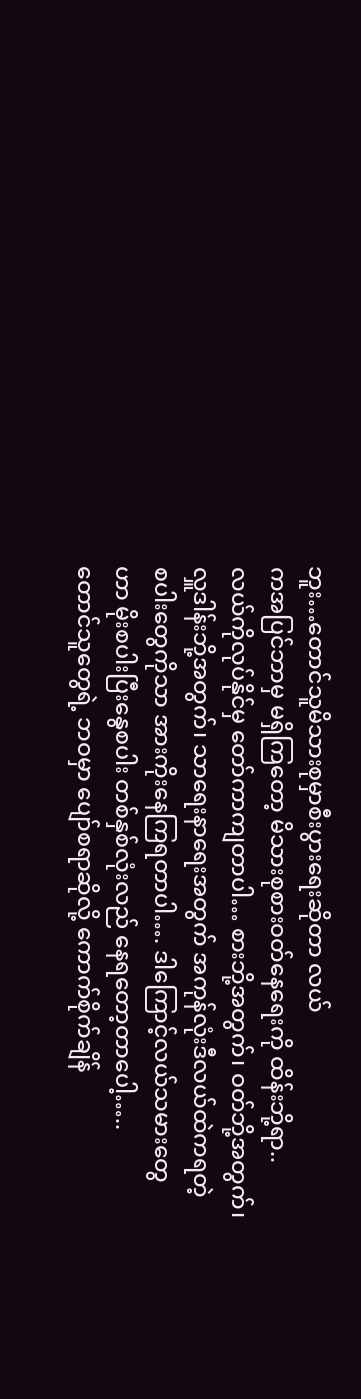ဘူး…တောင်သူမိသားစုမှာစီးပွားရေးဆိုတာ လယ်
ကအပြင်ဘာမှ မရှိကြတော့ မိသားစုစားဝတ်နေရေးကို ထိန်းဘို့ရာ..
လယ်ကိုလုပ်နိုင်မှ တော်ကာကျတာပါ… စားဘို့အတွက်၊ ဝတ်ဘို့အတွက်၊
လှူဒါန်းဘို့အတွက်၊ သာရေးနာရေးအတွက် အကုန်လုံးဒီလယ်ထဲကရတဲ့
စပါးတွေကိုသာ အားကိုးနေကြရတာပါ…. ဒါကြောင့်လယ်သမားတွေ
ဟာ မိုးစပါးပြီးနွေစပါး တစ်နှစ်လုံးလည် နေရတော့တာပေါ့…..
တောင်သူတွေရဲ့ ဘဝမှာ ပျော်စရာဆိုလို့ ကောက်စိုက်ချိန်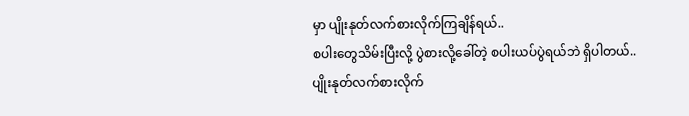မှာ ပျိုးနုတ်လက်စားလိုက်ကြချိန်ရယ်..
စပါးတွေသိမ်းပြီးလို့ ပွဲစားလို့ခေါ်တဲ့ စပါးယပ်ပွဲရယ်ဘဲ ရှိပါတယ်.. ပျိုးနုတ်လက်စားလိုက်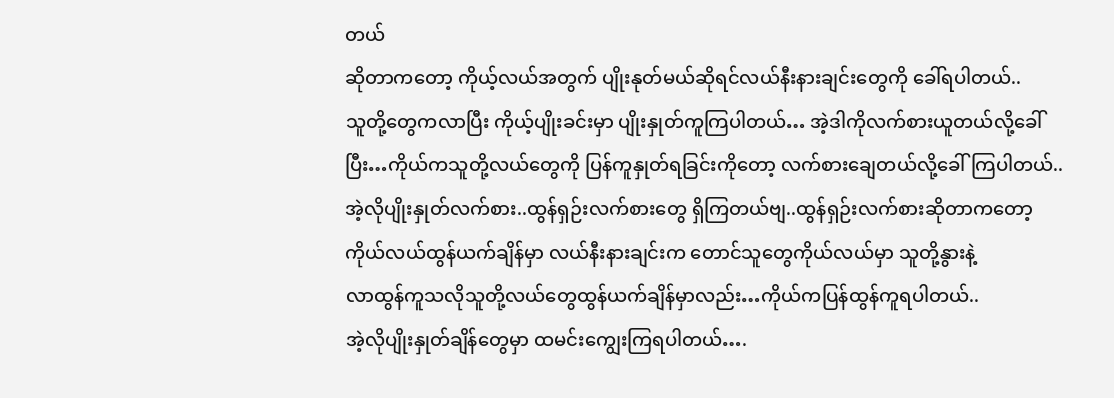တယ်
ဆိုတာကတော့ ကိုယ့်လယ်အတွက် ပျိုးနုတ်မယ်ဆိုရင်လယ်နီးနားချင်းတွေကို ခေါ်ရပါတယ်..
သူတို့တွေကလာပြီး ကိုယ့်ပျိုးခင်းမှာ ပျိုးနှုတ်ကူကြပါတယ်… အဲ့ဒါကိုလက်စားယူတယ်လို့ခေါ်
ပြီး…ကိုယ်ကသူတို့လယ်တွေကို ပြန်ကူနှုတ်ရခြင်းကိုတော့ လက်စားချေတယ်လို့ခေါ်ကြပါတယ်..
အဲ့လိုပျိုးနှုတ်လက်စား..ထွန်ရှဉ်းလက်စားတွေ ရှိကြတယ်ဗျ..ထွန်ရှဉ်းလက်စားဆိုတာကတော့
ကိုယ်လယ်ထွန်ယက်ချိန်မှာ လယ်နီးနားချင်းက တောင်သူတွေကိုယ်လယ်မှာ သူတို့နွားနဲ့
လာထွန်ကူသလိုသူတို့လယ်တွေထွန်ယက်ချိန်မှာလည်း…ကိုယ်ကပြန်ထွန်ကူရပါတယ်..
အဲ့လိုပျိုးနှုတ်ချိန်တွေမှာ ထမင်းကျွေးကြရပါတယ်….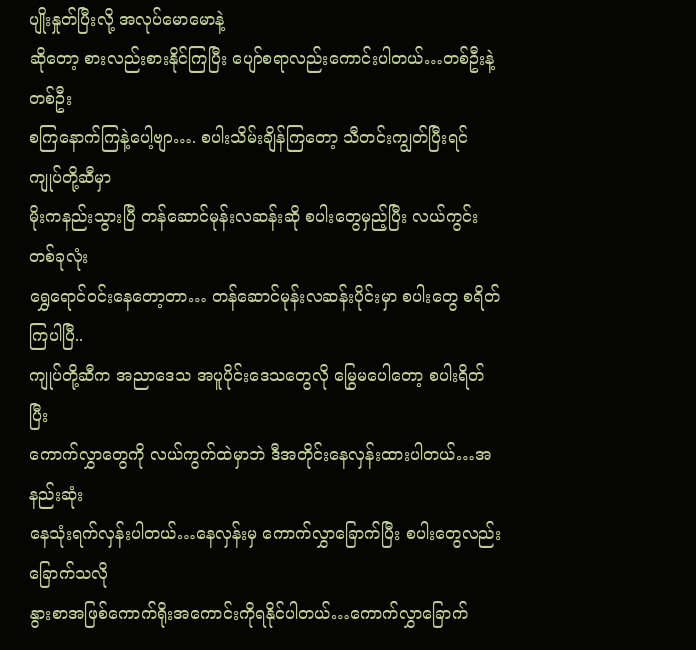ပျိုးနှုတ်ပြီးလို့ အလုပ်မောမောနဲ့
ဆိုတော့ စားလည်းစားနိုင်ကြပြီး ပျော်စရာလည်းကောင်းပါတယ်…တစ်ဦးနဲ့တစ်ဦး
စကြနောက်ကြနဲ့ပေါ့ဗျာ…. စပါးသိမ်းချိန်ကြတော့ သီတင်းကျွတ်ပြီးရင် ကျုပ်တို့ဆီမှာ
မိုးကနည်းသွားပြီ တန်ဆောင်မုန်းလဆန်းဆို စပါးတွေမှည့်ပြီး လယ်ကွင်းတစ်ခုလုံး
ရွှေရောင်ဝင်းနေတော့တာ… တန်ဆောင်မုန်းလဆန်းပိုင်းမှာ စပါးတွေ စရိတ်ကြပါပြီ..
ကျုပ်တို့ဆီက အညာဒေသ အပူပိုင်းဒေသတွေလို မြွေမပေါတော့ စပါးရိတ်ပြီး
ကောက်လွှာတွေကို လယ်ကွက်ထဲမှာဘဲ ဒီအတိုင်းနေလှန်းထားပါတယ်…အနည်းဆုံး
နေသုံးရက်လှန်းပါတယ်…နေလှန်းမှ ကောက်လွှာခြောက်ပြီး စပါးတွေလည်းခြောက်သလို
နွားစာအဖြစ်ကောက်ရိုးအကောင်းကိုရနိုင်ပါတယ်…ကောက်လွှာခြောက်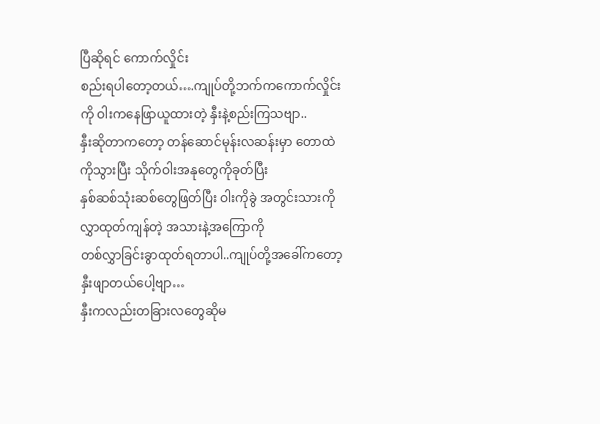ပြီဆိုရင် ကောက်လှိုင်း
စည်းရပါတော့တယ်….ကျုပ်တို့ဘက်ကကောက်လှိုင်းကို ဝါးကနေဖြာယူထားတဲ့ နှီးနဲ့စည်းကြသဗျာ..
နှီးဆိုတာကတော့ တန်ဆောင်မုန်းလဆန်းမှာ တောထဲကိုသွားပြီး သိုက်ဝါးအနုတွေကိုခုတ်ပြီး
နှစ်ဆစ်သုံးဆစ်တွေဖြတ်ပြီး ဝါးကိုခွဲ အတွင်းသားကိုလွှာထုတ်ကျန်တဲ့ အသားနဲ့အကြောကို
တစ်လွှာခြင်းခွာထုတ်ရတာပါ..ကျုပ်တို့အခေါ်ကတော့ နှီးဖျာတယ်ပေါ့ဗျာ…
နှီးကလည်းတခြားလတွေဆိုမ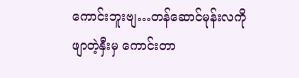ကောင်းဘူးဗျ…တန်ဆောင်မုန်းလကို ဖျာတဲ့နှီးမှ ကောင်းတာ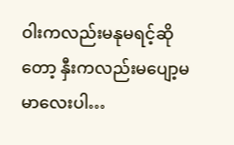ဝါးကလည်းမနုမရင့်ဆိုတော့ နှီးကလည်းမပျော့မမာလေးပါ…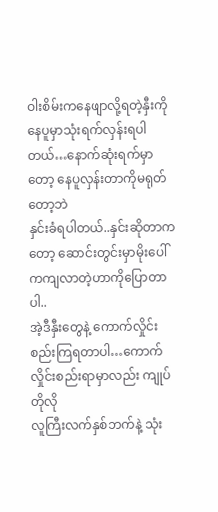ဝါးစိမ်းကနေဖျာလို့ရတဲ့နှီးကို
နေပူမှာသုံးရက်လှန်းရပါတယ်…နောက်ဆုံးရက်မှာတော့ နေပူလှန်းတာကိုမရုတ်တော့ဘဲ
နှင်းခံရပါတယ်..နှင်းဆိုတာကတော့ ဆောင်းတွင်းမှာမိုးပေါ်ကကျလာတဲ့ဟာကိုပြောတာပါ..
အဲ့ဒီနှီးတွေနဲ့ ကောက်လှိုင်းစည်းကြရတာပါ…ကောက်လှိုင်းစည်းရာမှာလည်း ကျုပ်တိုလို
လူကြီးလက်နှစ်ဘက်နဲ့ သုံး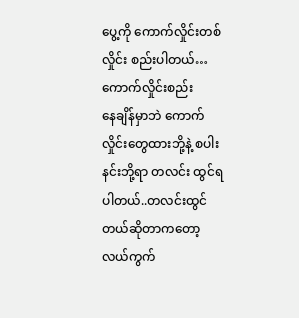ပွေ့ကို ကောက်လှိုင်းတစ်လှိုင်း စည်းပါတယ်…ကောက်လှိုင်းစည်း
နေချိန်မှာဘဲ ကောက်လှိုင်းတွေထားဘို့နဲ့ စပါးနင်းဘို့ရာ တလင်း ထွင်ရပါတယ်..တလင်းထွင်
တယ်ဆိုတာကတော့ လယ်ကွက်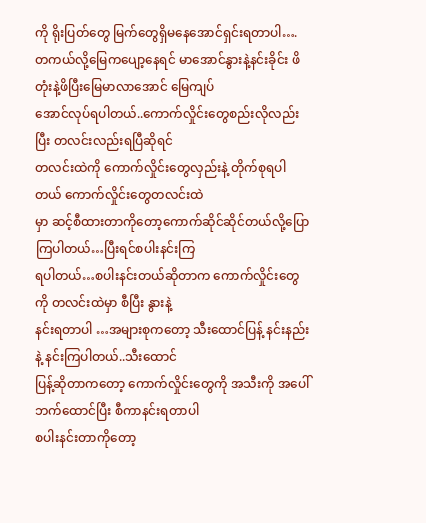ကို ရိုးပြတ်တွေ မြက်တွေရှိမနေအောင်ရှင်းရတာပါ….
တကယ်လို့မြေကပျော့နေရင် မာအောင်နွားနဲ့နင်းခိုင်း ဖိတုံးနဲ့ဖိပြီးမြေမာလာအောင် မြေကျပ်
အောင်လုပ်ရပါတယ်..ကောက်လှိုင်းတွေစည်းလိုလည်းပြီး တလင်းလည်းရပြီဆိုရင်
တလင်းထဲကို ကောက်လှိုင်းတွေလှည်းနဲ့ တိုက်စုရပါတယ် ကောက်လှိုင်းတွေတလင်းထဲ
မှာ ဆင့်စီထားတာကိုတော့ကောက်ဆိုင်ဆိုင်တယ်လို့ပြောကြပါတယ်…ပြီးရင်စပါးနင်းကြ
ရပါတယ်…စပါးနင်းတယ်ဆိုတာက ကောက်လှိုင်းတွေကို တလင်းထဲမှာ စီပြီး နွားနဲ့
နင်းရတာပါ …အများစုကတော့ သီးထောင်ပြန့် နင်းနည်းနဲ့ နင်းကြပါတယ်..သီးထောင်
ပြန့်ဆိုတာကတော့ ကောက်လှိုင်းတွေကို အသီးကို အပေါ်ဘက်ထောင်ပြီး စီကာနင်းရတာပါ
စပါးနင်းတာကိုတော့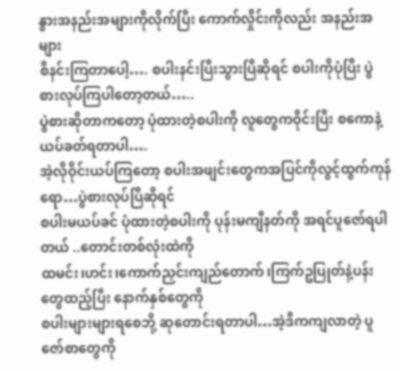နွားအနည်းအများကိုလိုက်ပြီး ကောက်လှိုင်းကိုလည်း အနည်းအများ
စီနင်းကြတာပေါ့…. စပါးနင်းပြီးသွားပြီဆိုရင် စပါးကိုပုံပြီး ပွဲစားလုပ်ကြပါတော့တယ်…..
ပွဲစားဆိုတာကတော့ ပုံထားတဲ့စပါးကို လူတွေကဝိုင်းပြီး စကောနဲ့ ယပ်ခတ်ရတာပါ….
အဲ့လိုဝိုင်းယပ်ကြတော့ စပါးအဖျင်းတွေကအပြင်ကိုလွင့်ထွက်ကုန်ရော…ပွဲစားလုပ်ပြီဆိုရင်
စပါးမယပ်ခင် ပုံထားတဲ့စပါးကို ပုန်းမကျီနတ်ကို အရင်ပူဇော်ရပါတယ် ..တောင်းတစ်လုံးထဲကို
ထမင်း၊ဟင်း၊ကောက်ညှင်းကျည်တောက်၊ကြက်ဥပြုတ်နဲ့ပန်းတွေထည့်ပြီး နောက်နှစ်တွေကို
စပါးများများရစေဘို့ ဆုတောင်းရတာပါ…အဲ့ဒီကကျလာတဲ့ ပူဇော်စာတွေကို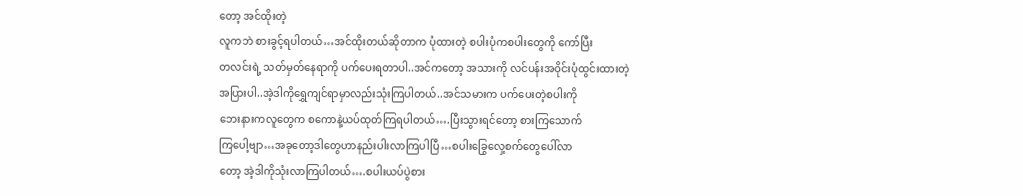တော့ အင်ထိုးတဲ့
လူကဘဲ စားခွင့်ရပါတယ်…အင်ထိုးတယ်ဆိုတာက ပုံထားတဲ့ စပါးပုံကစပါးတွေကို ကော်ပြီး
တလင်းရဲ့ သတ်မှတ်နေရာကို ပက်ပေးရတာပါ..အင်ကတော့ အသားကို လင်ပန်းအဝိုင်းပုံထွင်းထားတဲ့
အပြားပါ..အဲ့ဒါကိုရွှေကျင်ရာမှာလည်းသုံးကြပါတယ်..အင်သမားက ပက်ပေးတဲ့စပါးကို
ဘေးနားကလူတွေက စကောနဲ့ယပ်ထုတ်ကြရပါတယ်….ပြီးသွားရင်တော့ စားကြသောက်
ကြပေါ့ဗျာ…အခုတော့ဒါတွေဟာနည်းပါးလာကြပါပြီ…စပါးခြွေလှေ့စက်တွေပေါ်လာ
တော့ အဲ့ဒါကိုသုံးလာကြပါတယ်….စပါးယပ်ပွဲစား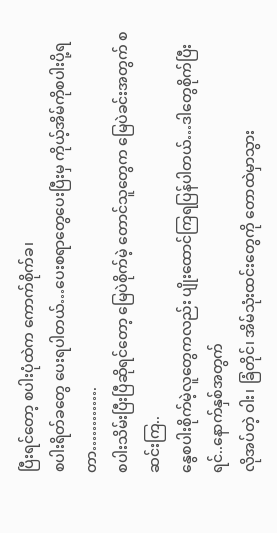ပြီးရင်တော့ စပါးပုံထဲက ကောက်စိုက်ခ၊
စပါးရိတ်ခတွေ ပေးရပါတယ်…ပေးစရာတွေပေးပြီးမှ ကိုယ့်အိမ်ကိုစပါးပို့ရတာ………….
စပါးသိမ်းပြီးပြီဆိုရင်တော့ မြေပဲစိုက်မဲ့ တောင်သူတွေက မြေပဲခင်းအတွက် စဆင်းကြ..
နွေစပါးစိုက်မဲ့လူတွေကလည်း ပျိုးထောင်ကြရပြန်ပါတယ်…ဒါတွေစိုက်ပြီးရင်..နောက်နှစ်အတွက်
လိုအပ်တဲ့ ဝါး၊ ခြံတိုင်၊ အိမ်သုံးထင်းတွေကို တောထဲမှာသွား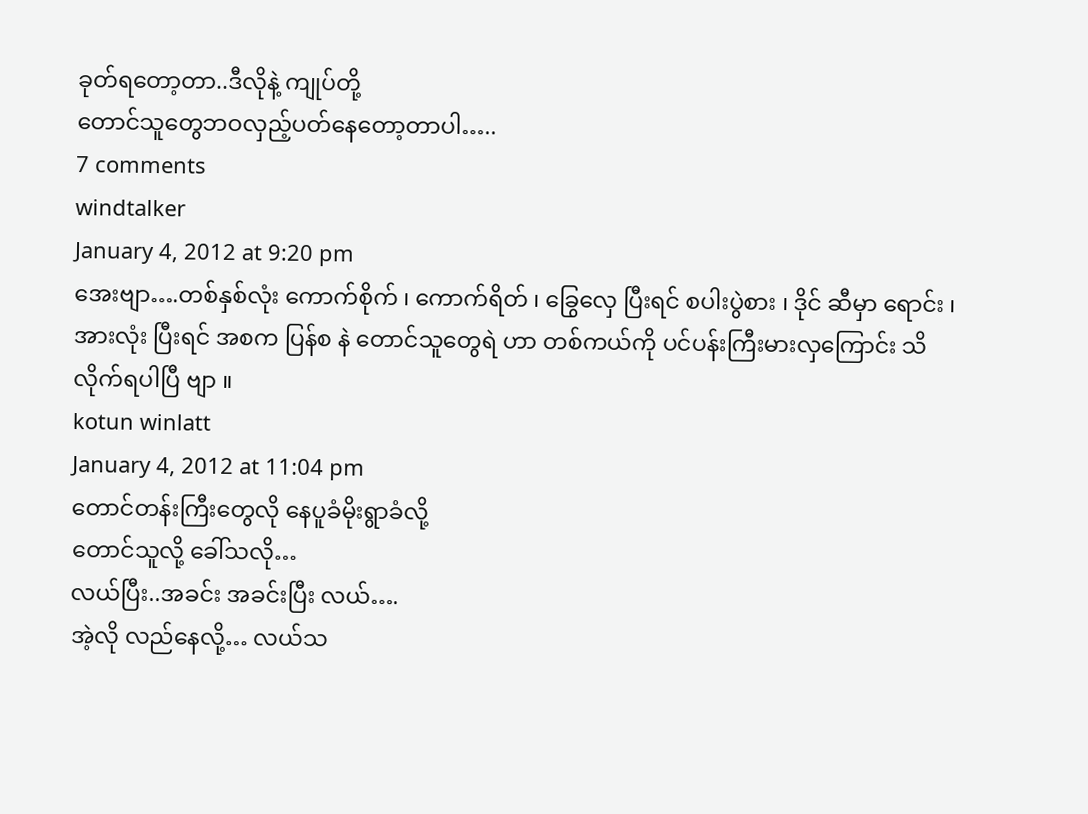ခုတ်ရတော့တာ..ဒီလိုနဲ့ ကျုပ်တို့
တောင်သူတွေဘဝလှည့်ပတ်နေတော့တာပါ…..
7 comments
windtalker
January 4, 2012 at 9:20 pm
အေးဗျာ….တစ်နှစ်လုံး ကောက်စိုက် ၊ ကောက်ရိတ် ၊ ခြွေလှေ ပြီးရင် စပါးပွဲစား ၊ ဒိုင် ဆီမှာ ရောင်း ၊ အားလုံး ပြီးရင် အစက ပြန်စ နဲ တောင်သူတွေရဲ ဟာ တစ်ကယ်ကို ပင်ပန်းကြီးမားလှကြောင်း သိလိုက်ရပါပြီ ဗျာ ။
kotun winlatt
January 4, 2012 at 11:04 pm
တောင်တန်းကြီးတွေလို နေပူခံမိုးရွာခံလို့
တောင်သူလို့ ခေါ်သလို…
လယ်ပြီး..အခင်း အခင်းပြီး လယ်….
အဲ့လို လည်နေလို့… လယ်သ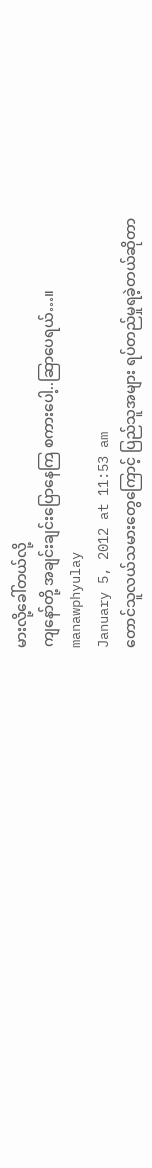မားလို့ခေါ်တယ်လို့
ကျနော်တို့ အချင်းချင်းပြောနေကြ စကားပေါ့..ဆြာပေရယ်…။
manawphyulay
January 5, 2012 at 11:53 am
တောင်သူလယ်သမားတွေကြောင့် ပြည်သူအများ ရပ်တည်မှုရခဲ့တယ်ဆိုတာ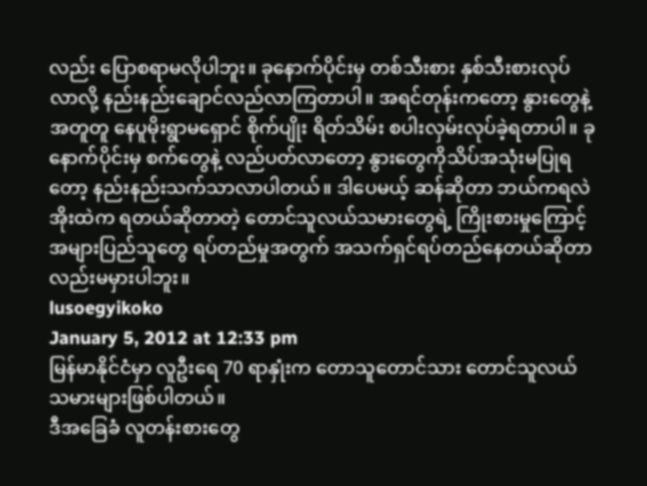လည်း ပြောစရာမလိုပါဘူး။ ခုနောက်ပိုင်းမှ တစ်သီးစား နှစ်သီးစားလုပ်လာလို့ နည်းနည်းချောင်လည်လာကြတာပါ။ အရင်တုန်းကတော့ နွားတွေနဲ့ အတူတူ နေပူမိုးရွာမရှောင် စိုက်ပျိုး ရိတ်သိမ်း စပါးလှမ်းလုပ်ခဲ့ရတာပါ။ ခုနောက်ပိုင်းမှ စက်တွေနဲ့ လည်ပတ်လာတော့ နွားတွေကိုသိပ်အသုံးမပြုရတော့ နည်းနည်းသက်သာလာပါတယ်။ ဒါပေမယ့် ဆန်ဆိုတာ ဘယ်ကရလဲ အိုးထဲက ရတယ်ဆိုတာတဲ့ တောင်သူလယ်သမားတွေရဲ့ ကြိုးစားမှုကြောင့် အများပြည်သူတွေ ရပ်တည်မှုအတွက် အသက်ရှင်ရပ်တည်နေတယ်ဆိုတာလည်းမမှားပါဘူး။
lusoegyikoko
January 5, 2012 at 12:33 pm
မြန်မာနိုင်ငံမှာ လူဦးရေ 70 ရာနှုံးက တောသူတောင်သား တောင်သူလယ်သမားများဖြစ်ပါတယ်။
ဒီအခြေခံ လူတန်းစားတွေ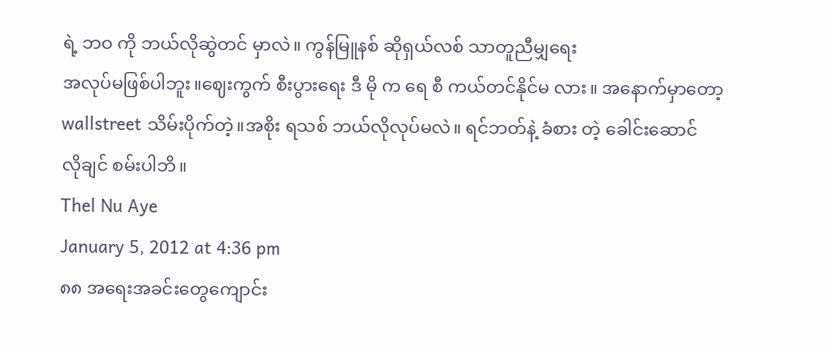ရဲ့ ဘဝ ကို ဘယ်လိုဆွဲတင် မှာလဲ။ ကွန်မြူနစ် ဆိုရှယ်လစ် သာတူညီမျှရေး
အလုပ်မဖြစ်ပါဘူး။ဈေးကွက် စီးပွားရေး ဒီ မို က ရေ စီ ကယ်တင်နိုင်မ လား။ အနောက်မှာတော့ wallstreet သိမ်းပိုက်တဲ့။အစိုး ရသစ် ဘယ်လိုလုပ်မလဲ။ ရင်ဘတ်နဲ့ ခံစား တဲ့ ခေါင်းဆောင်
လိုချင် စမ်းပါဘိ။
Thel Nu Aye
January 5, 2012 at 4:36 pm
၈၈ အရေးအခင်းတွေကျောင်း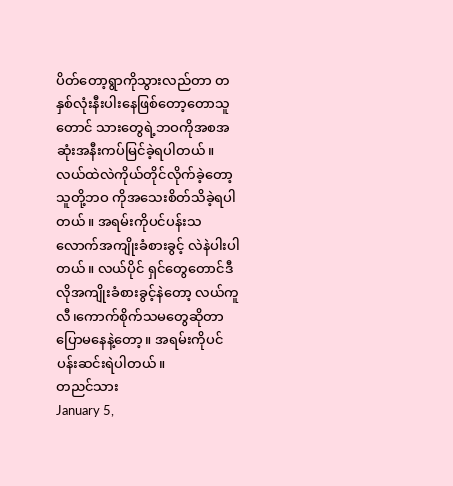ပိတ်တော့ရွာကိုသွားလည်တာ တနှစ်လုံးနီးပါးနေဖြစ်တော့တောသူတောင် သားတွေရဲ့ဘဝကိုအစအဆုံးအနီးကပ်မြင်ခဲ့ရပါတယ်။ လယ်ထဲလဲကိုယ်တိုင်လိုက်ခဲ့တော့သူတို့ဘဝ ကိုအသေးစိတ်သိခဲ့ရပါတယ်။ အရမ်းကိုပင်ပန်းသလောက်အကျိုးခံစားခွင့် လဲနဲပါးပါတယ်။ လယ်ပိုင် ရှင်တွေတောင်ဒီလိုအကျိုးခံစားခွင့်နဲတော့ လယ်ကူလီ၊ကောက်စိုက်သမတွေဆိုတာပြောမနေနဲ့တော့။ အရမ်းကိုပင်ပန်းဆင်းရဲပါတယ်။
တညင်သား
January 5,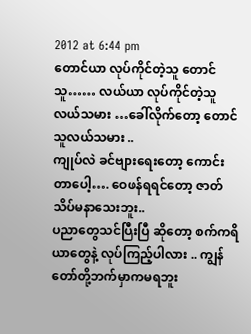2012 at 6:44 pm
တောင်ယာ လုပ်ကိုင်တဲ့သူ တောင်သူ…… လယ်ယာ လုပ်ကိုင်တဲ့သူ လယ်သမား …ခေါ်လိုက်တော့ တောင်သူလယ်သမား ..
ကျုပ်လဲ ခင်ဗျားရေးတော့ ကောင်းတာပေါ့…. ဝေဖန်ရရင်တော့ ဇာတ်သိပ်မနာသေးဘူး..
ပညာတွေသင်ပြီးပြီ ဆိုတော့ စက်ကရိယာတွေနဲ့ လုပ်ကြည့်ပါလား .. ကျွန်တော်တို့ဘက်မှာကမရဘူး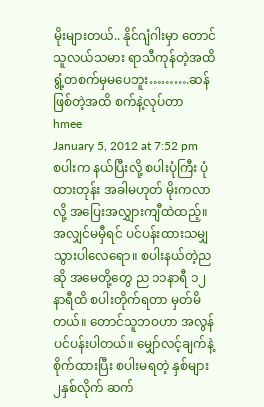မိုးများတယ်.. နိုင်ဂျံဂါးမှာ တောင်သူလယ်သမား ရာသီကုန်တဲ့အထိ ရွံ့တစက်မှမပေဘူး……….ဆန်ဖြစ်တဲ့အထိ စက်နဲ့လုပ်တာ
hmee
January 5, 2012 at 7:52 pm
စပါးက နယ်ပြီးလို့ စပါးပုံကြီး ပုံထားတုန်း အခါမဟုတ် မိုးကလာလို့ အပြေးအလျွှားကျီထဲထည့်။ အလျှင်မမှီရင် ပင်ပန်းထားသမျှ သွားပါလေရော။ စပါးနယ်တဲ့ညဆို အမေတို့တွေ ည ၁၁နာရီ ၁၂နာရီထိ စပါးတိုက်ရတာ မှတ်မိတယ်။ တောင်သူဘဝဟာ အလွန်ပင်ပန်းပါတယ်။ မျှော်လင့်ချက်နဲ့ စိုက်ထားပြီး စပါးမရတဲ့ နှစ်များ ၂နှစ်လိုက် ဆက်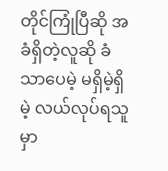တိုင်ကြုံပြီဆို အခံရှိတဲ့လူဆို ခံသာပေမဲ့ မရှိမဲ့ရှိမဲ့ လယ်လုပ်ရသူမှာ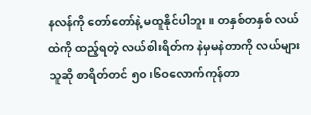နလန်ကို တော်တော်နဲ့ မထူနိုင်ပါဘူး။ တနှစ်တနှစ် လယ်ထဲကို ထည့်ရတဲ့ လယ်စါးရိတ်က နဲမှမနဲတာကို လယ်များသူဆို စာရိတ်တင် ၅၀၊၆ဝလောက်ကုန်တာ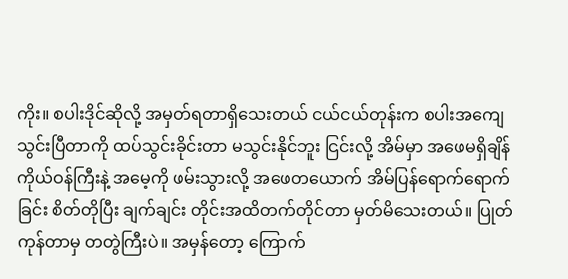ကိုး။ စပါးဒိုင်ဆိုလို့ အမှတ်ရတာရှိသေးတယ် ငယ်ငယ်တုန်းက စပါးအကျေသွင်းပြီတာကို ထပ်သွင်းခိုင်းတာ မသွင်းနိုင်ဘူး ငြင်းလို့ အိမ်မှာ အဖေမရှိချိန် ကိုယ်ဝန်ကြီးနဲ့ အမေ့ကို ဖမ်းသွားလို့ အဖေတယောက် အိမ်ပြန်ရောက်ရောက်ခြင်း စိတ်တိုပြီး ချက်ချင်း တိုင်းအထိတက်တိုင်တာ မှတ်မိသေးတယ်။ ပြုတ်ကုန်တာမှ တတွဲကြီးပဲ။ အမှန်တော့ ကြောက်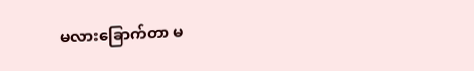မလားခြောက်တာ မ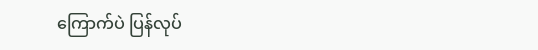ကြောက်ပဲ ပြန်လုပ်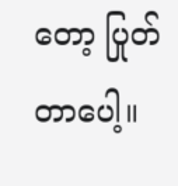တော့ ပြုတ်တာပေါ့။